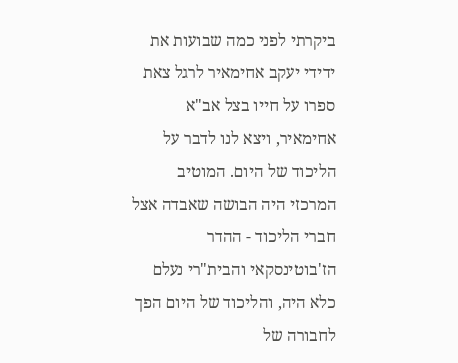ביקרתי לפני כמה שבועות את ידידי יעקב אחימאיר לרגל צאת ספרו על חייו בצל אב"א אחימאיר, ויצא לנו לדבר על הליכוד של היום. המוטיב המרכזי היה הבושה שאבדה אצל חברי הליכוד - ההדר הז'בוטינסקאי והבית"רי נעלם כלא היה, והליכוד של היום הפך לחבורה של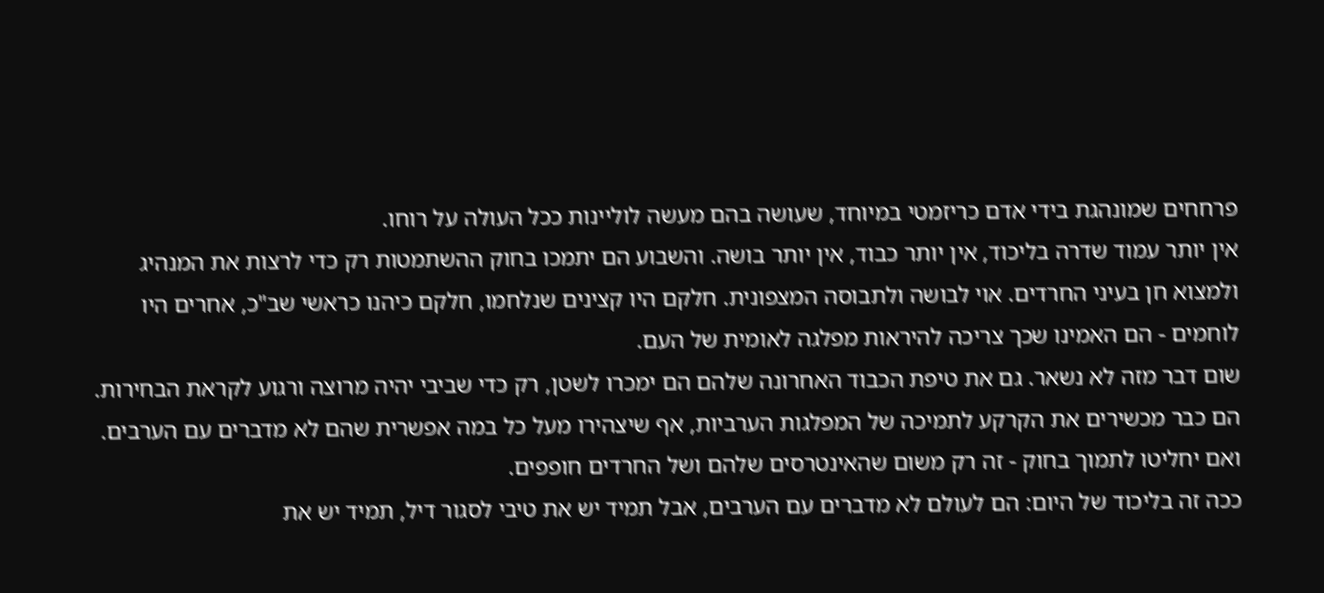פרחחים שמונהגת בידי אדם כריזמטי במיוחד, שעושה בהם מעשה לוליינות ככל העולה על רוחו.
אין יותר עמוד שדרה בליכוד, אין יותר כבוד, אין יותר בושה. והשבוע הם יתמכו בחוק ההשתמטות רק כדי לרצות את המנהיג ולמצוא חן בעיני החרדים. אוי לבושה ולתבוסה המצפונית. חלקם היו קצינים שנלחמו, חלקם כיהנו כראשי שב"כ, אחרים היו לוחמים - הם האמינו שכך צריכה להיראות מפלגה לאומית של העם.
שום דבר מזה לא נשאר. גם את טיפת הכבוד האחרונה שלהם הם ימכרו לשטן, רק כדי שביבי יהיה מרוצה ורגוע לקראת הבחירות. הם כבר מכשירים את הקרקע לתמיכה של המפלגות הערביות, אף שיצהירו מעל כל במה אפשרית שהם לא מדברים עם הערבים. ואם יחליטו לתמוך בחוק - זה רק משום שהאינטרסים שלהם ושל החרדים חופפים.
ככה זה בליכוד של היום: הם לעולם לא מדברים עם הערבים, אבל תמיד יש את טיבי לסגור דיל, תמיד יש את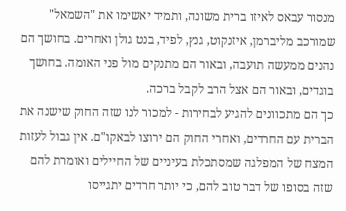מנסור עבאס לאיזו ברית משונה, ותמיד יאשימו את "השמאל" שמורכב מליברמן, איזנקוט, גנץ, לפיד, בנט גולן ואחרים. בחושך הם נהנים ממעשה תועבה, ובאור הם מתנקים מול פני האומה. בחושך בוגדים, ובאור הם אצל הרב לקבל ברכה.
כך הם מתכוונים להגיע לבחירות - למכור לנו שזה החוק שישנה את הברית עם החרדים, ואחרי החוק הם ירוצו לבאקו"ם. אין גבול לעזות המצח של המפלגה שמסתכלת בעיניים של החיילים ואומרת להם שזה בסופו של דבר טוב להם, כי יותר חרדים יתגייסו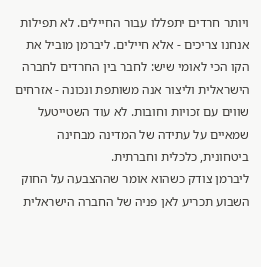ויותר חרדים יתפללו עבור החיילים. לא תפילות אנחנו צריכים - אלא חיילים. ליברמן מוביל את הקו הכי לאומי שיש: לחבר בין החרדים לחברה הישראלית וליצור אנה משותפת ונכונה - אזרחים שווים עם זכויות וחובות. לא עוד השטייטעל שמאיים על עתידה של המדינה מבחינה ביטחונית, כלכלית וחברתית.
ליברמן צודק כשהוא אומר שההצבעה על החוק השבוע תכריע לאן פניה של החברה הישראלית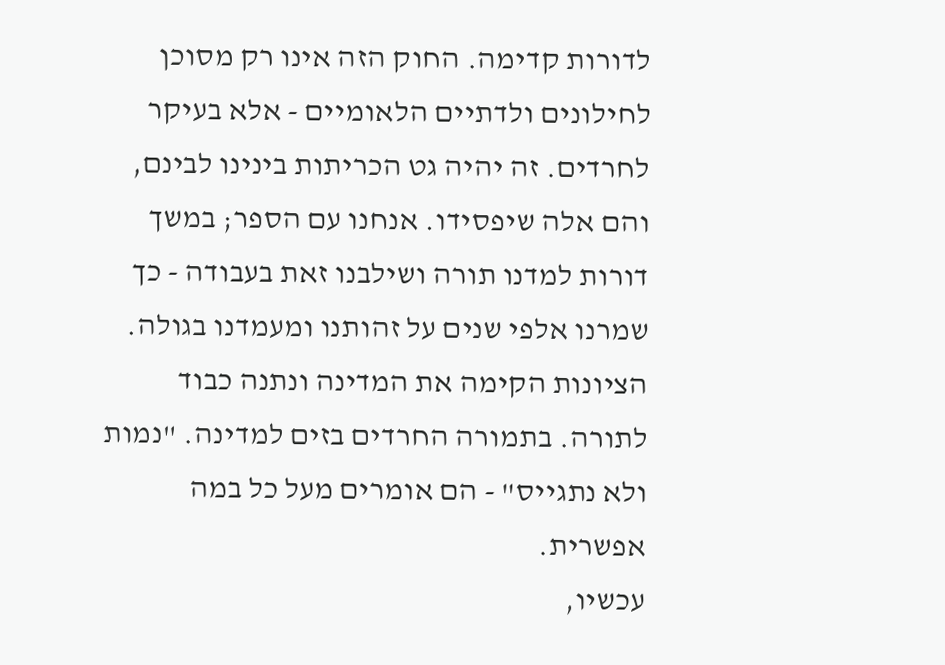לדורות קדימה. החוק הזה אינו רק מסוכן לחילונים ולדתיים הלאומיים - אלא בעיקר לחרדים. זה יהיה גט הכריתות בינינו לבינם, והם אלה שיפסידו. אנחנו עם הספר; במשך דורות למדנו תורה ושילבנו זאת בעבודה - כך שמרנו אלפי שנים על זהותנו ומעמדנו בגולה. הציונות הקימה את המדינה ונתנה כבוד לתורה. בתמורה החרדים בזים למדינה. "נמות ולא נתגייס" - הם אומרים מעל כל במה אפשרית.
עכשיו,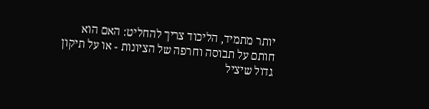יותר מתמיד, הליכוד צריך להחליט: האם הוא חותם על תבוסה וחרפה של הציונות - או על תיקון גדול שיציל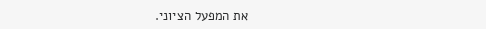את המפעל הציוני.